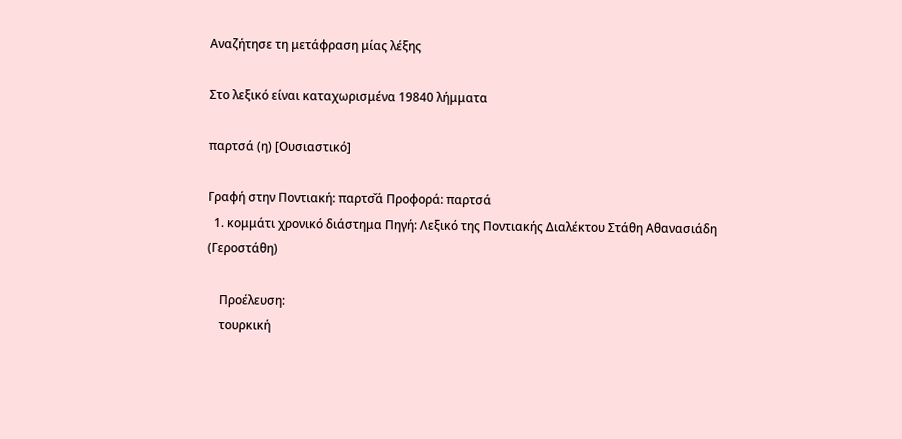Αναζήτησε τη μετάφραση μίας λέξης

Στο λεξικό είναι καταχωρισμένα 19840 λήμματα

παρτσά (η) [Ουσιαστικό]

Γραφή στην Ποντιακή: παρτσ̌ά Προφορά: παρτσά
  1. κομμάτι χρονικό διάστημα Πηγή: Λεξικό της Ποντιακής Διαλέκτου Στάθη Αθανασιάδη (Γεροστάθη)

    Προέλευση:
    τουρκική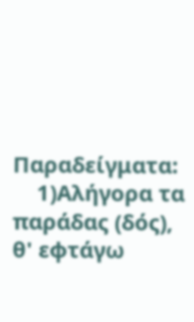Παραδείγματα:
    1)Αλήγορα τα παράδας (δός), θ' εφτάγω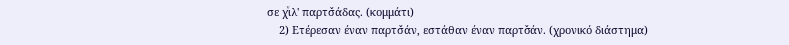σε χͮιλ' παρτσ̌άδας. (κομμάτι)
    2) Ετέρεσαν έναν παρτσ̌άν, εστάθαν έναν παρτσ̌άν. (χρονικό διάστημα)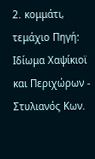2. κομμάτι, τεμάχιο Πηγή: Ιδίωμα Χαψίκιοϊ και Περιχώρων - Στυλιανός Κων.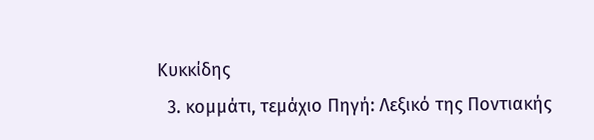Κυκκίδης
  3. κομμάτι, τεμάχιο Πηγή: Λεξικό της Ποντιακής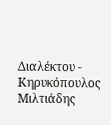Διαλέκτου - Κηρυκόπουλος Μιλτιάδης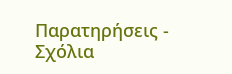Παρατηρήσεις - Σχόλια